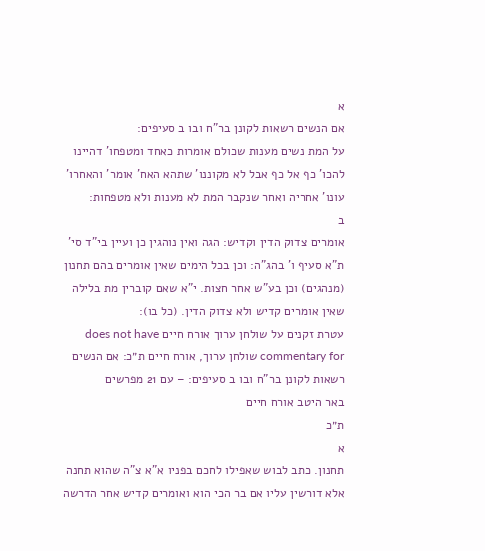א
אם הנשים רשאות לקונן בר"ח ובו ב סעיפים:
על המת נשים מענות שכולם אומרות כאחד ומטפחו' דהיינו להכו' כף אל כף אבל לא מקוננו' שתהא האח' אומר' והאחרו' עונו' אחריה ואחר שנקבר המת לא מענות ולא מטפחות:
ב
אומרים צדוק הדין וקדיש: הגה ואין נוהגין כן ועיין בי"ד סי' ת"א סעיף ו' בהג"ה: וכן בכל הימים שאין אומרים בהם תחנון (מנהגים) וכן בע"ש אחר חצות. י"א שאם קוברין מת בלילה שאין אומרים קדיש ולא צדוק הדין. (כל בו):
עטרת זקנים על שולחן ערוך אורח חיים does not have commentary for שולחן ערוך, אורח חיים ת״כ: אם הנשים רשאות לקונן בר"ח ובו ב סעיפים: – עם 21 מפרשים
באר היטב אורח חיים
ת״כ
א
תחנון. כתב לבוש שאפילו לחכם בפניו א"א צ"ה שהוא תחנה אלא דורשין עליו אם בר הכי הוא ואומרים קדיש אחר הדרשה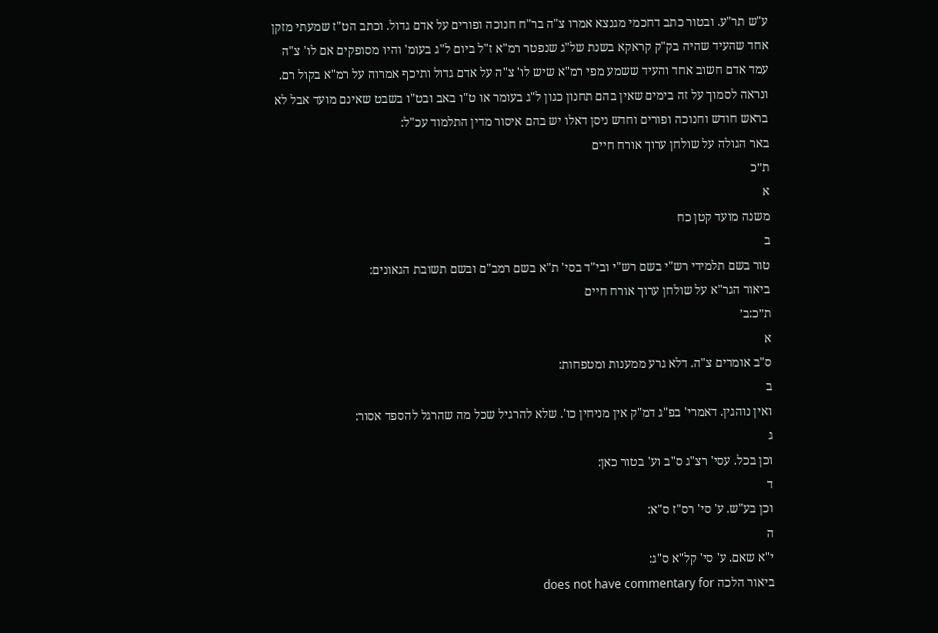ע"ש תר"ע. ובטור כתב דחכמי מגנצא אמרו צ"ה בר"ח חנוכה ופורים על אדם גדול. וכתב הט"ז שמעתי מזקן אחד שהעיד שהיה בק"ק קראקא בשנת של"ג שנפטר רמ"א ז"ל ביום ל"ג בעומ' והיו מסופקים אם לו' צ"ה עמד אדם חשוב אחד והעיד ששמע מפי רמ"א שיש לו' צ"ה על אדם גדול ותיכף אמרוה על רמ"א בקול רם. ונראה לסמוך על זה בימים שאין בהם תחנון כגון ל"ג בעומר או ט"ו באב ובט"ו בשבט שאינם מועד אבל לא בראש חודש וחנוכה ופורים וחדש ניסן דאלו יש בהם איסור מדין התלמוד עכ"ל:
באר הגולה על שולחן ערוך אורח חיים
ת״כ
א
משנה מועד קטן כח
ב
טור בשם תלמידי רש"י בשם רש"י ובי"ד בסי' ת"א בשם רמב"ם ובשם תשובת הגאונים:
ביאור הגר"א על שולחן ערוך אורח חיים
ת״כ:ב׳
א
ס"ב אומרים צ"ה. דלא גרע ממענות ומטפחות:
ב
ואין נוהגין. דאמרי' בפ"ג דמ"ק אין מניחין כו'. שלא להרגיל שכל מה שהרגל להספד אסור:
ג
וכן בכל. עסי' רצ"ג ס"ב וע' בטור כאן:
ד
וכן בע"ש. ע' סי' רס"ז ס"א:
ה
י"א שאם. ע' סי' קל"א ס"ג:
ביאור הלכה does not have commentary for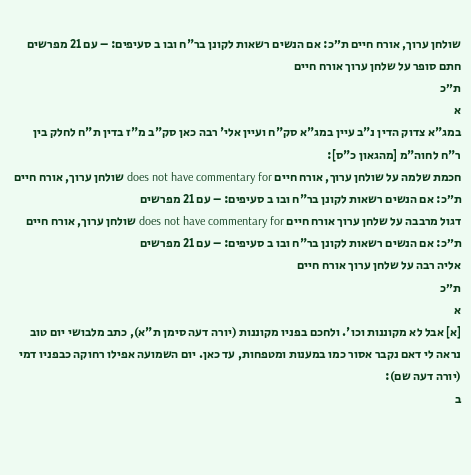שולחן ערוך, אורח חיים ת״כ: אם הנשים רשאות לקונן בר"ח ובו ב סעיפים: – עם 21 מפרשים
חתם סופר על שלחן ערוך אורח חיים
ת״כ
א
במג"א צדוק הדין נ"ב עיין במג"א סק"ח ועיין אלי' רבה כאן סק"ב מ"ז בדין ת"ח לחלק בין ר"ח לחוה"מ [מהגאון כ"ס]:
חכמת שלמה על שולחן ערוך, אורח חיים does not have commentary for שולחן ערוך, אורח חיים ת״כ: אם הנשים רשאות לקונן בר"ח ובו ב סעיפים: – עם 21 מפרשים
דגול מרבבה על שלחן ערוך אורח חיים does not have commentary for שולחן ערוך, אורח חיים ת״כ: אם הנשים רשאות לקונן בר"ח ובו ב סעיפים: – עם 21 מפרשים
אליה רבה על שלחן ערוך אורח חיים
ת״כ
א
[א] אבל לא מקוננות וכו'. ולחכם בפניו מקוננות (יורה דעה סימן ת"א), כתב מלבושי יום טוב נראה לי דאם נקבר אסור כמו במענות ומטפחות, עד כאן. יום השמועה אפילו רחוקה כבפניו דמי (יורה דעה שם):
ב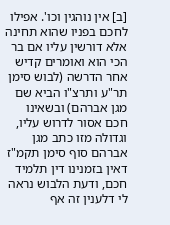[ב] אין נוהגין וכו'. אפילו לחכם בפניו שהוא תחינה אלא דורשין עליו אם בר הכי הוא ואומרים קדיש אחר הדרשה (לבוש סימן תר"ע ותרצ"ו הביא שם מגן אברהם) ובשאינו חכם אסור לדרוש עליו, וגדולה מזו כתב מגן אברהם סוף סימן תקמ"ז דאין בזמנינו דין תלמיד חכם, ודעת הלבוש נראה לי דלענין זה אף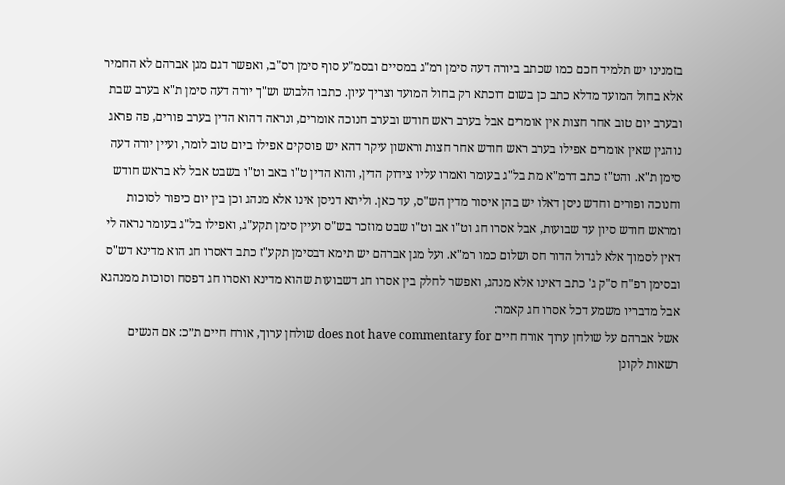בזמנינו יש תלמיד חכם כמו שכתב ביורה דעה סימן רמ"ג במסיים ובסמ"ע סוף סימן רס"ב, ואפשר דגם מגן אברהם לא החמיר אלא בחול המועד מדלא כתב כן בשום דוכתא רק בחול המועד וצריך עיון. כתבו הלבוש וש"ך יורה דעה סימן ת"א בערב שבת ובערב יום טוב אחר חצות אין אומרים אבל בערב ראש חודש ובערב חנוכה אומרים, ונראה דהוא הדין בערב פורים, פה פראג נוהגין שאין אומרים אפילו בערב ראש חודש אחר חצות וראשון עיקר דהא יש פוסקים אפילו ביום טוב לומר, ועיין יורה דעה סימן ת"א. והט"ז כתב דרמ"א מת בל"ג בעומר ואמרו עליו צידוק הדין, והוא הדין ט"ו באב וט"ו בשבט אבל לא בראש חודש וחנוכה ופורים וחדש ניסן דאלו יש בהן איסור מדין הש"ס, עד כאן. וליתא דניסן אינו אלא מנהג וכן בין יום כיפור לסוכות ומראש חודש סיון עד שבועות, אבל אסרו חג וט"ו אב וט"ו שבט מוזכר בש"ס ועיין סימן תקע"ג, ואפילו בל"ג בעומר נראה לי דאין לסמוך אלא לגדול הדור חס ושלום כמו רמ"א. ועל מגן אברהם יש תימא דבסימן תקע"ז כתב דאסרו חג הוא מדינא דש"ס ובסימן רפ"ח ס"ק ג' כתב דאינו אלא מנהג, ואפשר לחלק בין אסרו חג דשבועות שהוא מדינא ואסרו חג דפסח וסוכות ממנהגא אבל מדבריו משמע דכל אסרו חג קאמר:
אשל אברהם על שולחן ערוך אורח חיים does not have commentary for שולחן ערוך, אורח חיים ת״כ: אם הנשים רשאות לקונן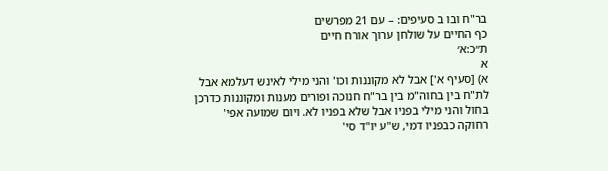בר"ח ובו ב סעיפים: – עם 21 מפרשים
כף החיים על שולחן ערוך אורח חיים
ת״כ:א׳
א
א) [סעיף א'] אבל לא מקוננות וכו' והני מילי לאינש דעלמא אבל לת"ח בין בחוה"מ בין בר"ח חנוכה ופורים מענות ומקוננות כדרכן בחול והני מילי בפניו אבל שלא בפניו לא. ויום שמועה אפי' רחוקה כבפניו דמי, ש"ע יו"ד סי'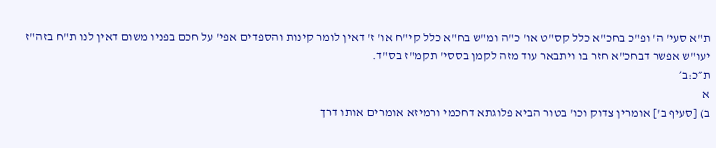ת"א סעי' ה' ופ"כ בחכ"א כלל קס"ט או' כ"ה ומ"ש בח"א כלל קי"ח או' ז' דאין לומר קינות והספדים אפי' על חכם בפניו משום דאין לנו ת"ח בזה"ז יעו"ש אפשר דבחכ"א חזר בו ויתבאר עוד מזה לקמן בססי' תקמ"ז בס"ד.
ת״כ:ב׳
א
ב) [סעיף ב'] אומרין צדוק וכו' בטור הביא פלוגתא דחכמי ורמיזא אומרים אותו דרך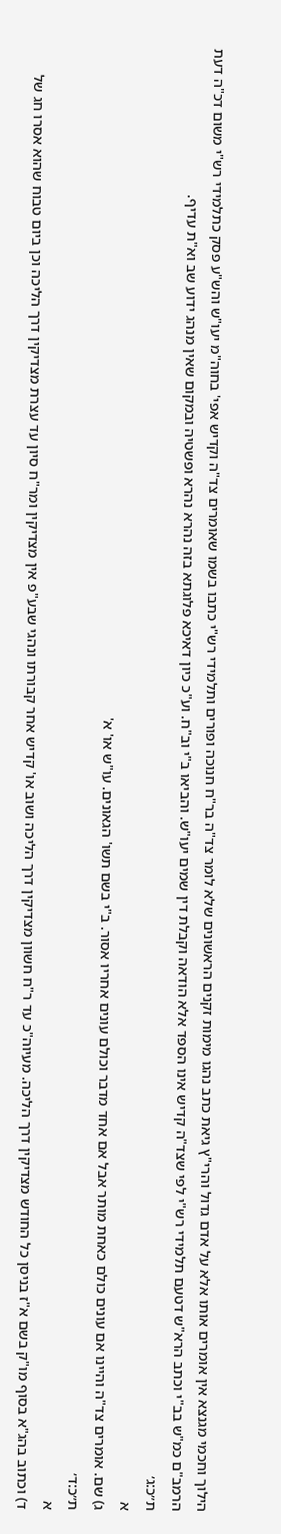הילוך וחכמי מגנצא אין אומרים אותו אלא על אדם גדול והרי"ץ גיאת כתב נהגו מימות זקנים הראשונים שלא לומר צד"ה בר"ח חנוכה ופורים ותלמידי רש"י כתבו בשמו שאומרים צד"ה וקדיש אפי' בחוה"מ יעו"ש והש"ע פסק כתלמידי רש"י משום דכ"ה דעת הרמב"ם כמ"ש בב"י וכתב הרא"ש דטעם תלמידי רש"י לפי שצד"ה קדיש אינו הספד אלא הודאה וקבלת דין שמים יעו"ש. והביאו ב"י וב"ח. וע"כ כיון דאיכא פלוגתא בזה נהרא נהרא ופשטיה ובמקום שאין מנהג ידוע שב וא"ת עדיף.
ת״כ:ג׳
א
ג) שם. אומרים צד"ה והיינו אם עונים כולם כאחת מותר אבל אם אחד מדבר וכולם עונים אחריו אסור. ב"י בשם תשו' הגאונים. עו"ש או' א'
ת״כ:ד׳
א
ד) וכתוב בהג"א בסוף מו"ק בשם א"ז בניסן כל החודש מצדיקין דרך הליכה. מעיוה"כ עד ר"ח חשוון מצדיקין דרך הליכה ושוב או' קדיש אחר קבורתו ונהגי שבע"פ אין מצדיקין ומר"ח סיון עד עצרת מצדיקין דרך הליכה וכן ביום טבוח שהוא אסרו חג של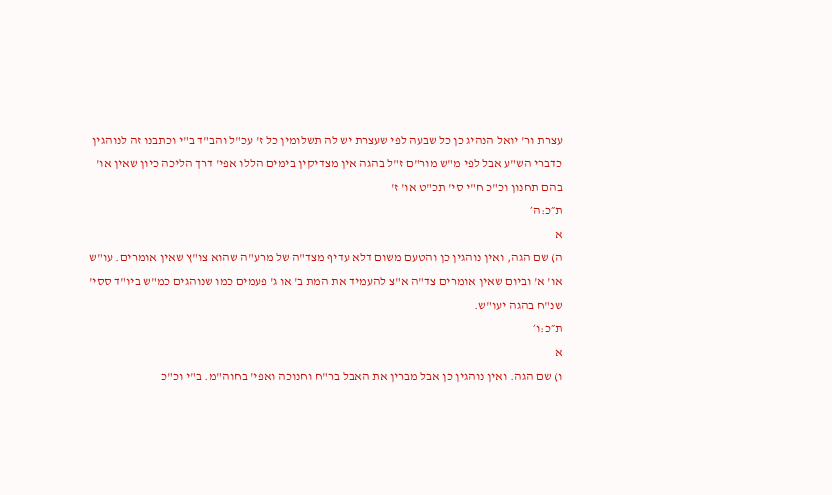עצרת ור' יואל הנהיג כן כל שבעה לפי שעצרת יש לה תשלומין כל ז' עכ"ל והב"ד ב"י וכתבנו זה לנוהגין כדברי הש"ע אבל לפי מ"ש מור"ם ז"ל בהגה אין מצדיקין בימים הללו אפי' דרך הליכה כיון שאין או' בהם תחנון וכ"כ ח"י סי' תכ"ט או' ז'
ת״כ:ה׳
א
ה) שם הגה, ואין נוהגין כן והטעם משום דלא עדיף מצד"ה של מרע"ה שהוא צו"ץ שאין אומרים. עו"ש או' א' וביום שאין אומרים צד"ה א"צ להעמיד את המת ב' או ג' פעמים כמו שנוהגים כמ"ש ביו"ד ססי' שנ"ח בהגה יעו"ש.
ת״כ:ו׳
א
ו) שם הגה. ואין נוהגין כן אבל מברין את האבל בר"ח וחנוכה ואפי' בחוה"מ. ב"י וכ"כ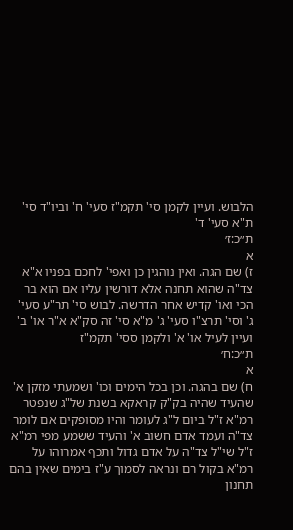הלבוש. ועיין לקמן סי' תקמ"ז סעי' ח' וביו"ד סי' ת"א סעי' ד'
ת״כ:ז׳
א
ז) שם הגה. ואין נוהגין כן ואפי' לחכם בפניו א"א צד"ה שהוא תחנה אלא דורשין עליו אם הוא בר הכי ואו' קדיש אחר הדרשה. לבוש סי' תר"ע סעי' ג' וסי' תרצ"ו סעי' ג' מ"א סי' זה סק"א א"ר או' ב' ועיין לעיל או' א' ולקמן ססי' תקמ"ז
ת״כ:ח׳
א
ח) שם בהגה. וכן בכל הימים וכו' ושמעתי מזקן א' שהעיד שהיה בק"ק קראקא בשנת של"ג שנפטר רמ"א ז"ל ביום ל"ג לעומר והיו מסופקים אם לומר צד"ה ועמד אדם חשוב א' והעיד ששמע מפי רמ"א ז"ל שי"ל צד"ה על אדם גדול ותכף אמרוהו על רמ"א בקול רם ונראה לסמוך ע"ז בימים שאין בהם תחנון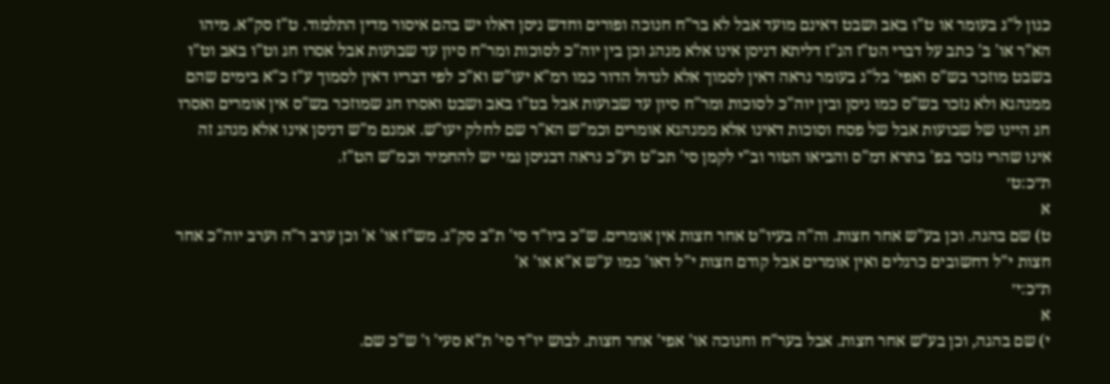כגון ל"ג בעומר או ט"ו באב ושבט דאינם מועד אבל לא בר"ח חנוכה ופורים וחדש ניסן דאלו יש בהם איסור מדין התלמוד. ט"ז סק"א. מיהו הא"ר או' ב' כתב על דברי הט"ז הנ"ז דליתא דניסן אינו אלא מנהג וכן בין יוה"כ לסוכות ומר"ח סיון עד שבועות אבל אסרו חג וט"ו באב וט"ו בשבט מוזכר בש"ס ואפי' בל"ג בעומר נראה דאין לסמוך אלא לגדול הדור כמו רמ"א יעו"ש וא"כ לפי דבריו דאין לסמוך ע"ז כ"א בימים שהם ממנהגא ולא נזכר בש"ס כמו ניסן ובין יוה"כ לסוכות ומר"ח סיון עד שבועות אבל בט"ו באב ושבט ואסרו חג שמוזכר בש"ס אין אומרים ואסרו חג היינו של שבועות אבל של פסח וסוכות דאינו אלא ממנהגא אומרים וכמ"ש הא"ר שם לחלק יעו"ש. אמנם מ"ש דניסן אינו אלא מנהג זה אינו שהרי נזכר בפ' בתרא דמ"ס והביאו הטור וב"י לקמן סי' תכ"ט וע"כ נראה דבניסן נמי יש להחמיר וכמ"ש הט"ז.
ת״כ:ט׳
א
ט) שם בהגה. וכן בע"ש אחר חצות. וה"ה בעיו"ט אחר חצות אין אומרים. ש"כ ביו"ד סי' ת"ב סק"ג. מש"ז או' א' וכן ערב ר"ה וערב יוה"כ אחר חצות י"ל דחשובים כרגלים ואין אומרים אבל קודם חצות י"ל דאו' כמו ע"ש א"א או' א'
ת״כ:י׳
א
י) שם בהגה, וכן בע"ש אחר חצות. אבל בער"ח וחנוכה או' אפי' אחר חצות. לבוש יו"ד סי' ת"א סעי' ו' ש"כ שם.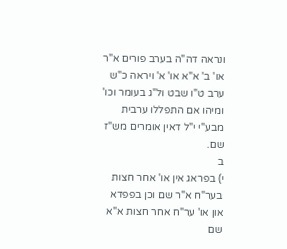ונראה דה"ה בערב פורים א"ר או' ב' א"א או' א' ויראה כ"ש ערב ט"ו שבט ול"ג בעומר וכו' ומיהו אם התפללו ערבית מבע"י י"ל דאין אומרים מש"ז שם.
ב
י) בפראג אין או' אחר חצות בער"ח א"ר שם וכן בפפדא און או' ער"ח אחר חצות א"א שם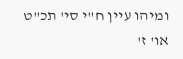ומיהו עיין ח"י סי' תכ"ט או' ז'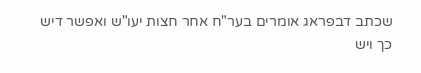שכתב דבפראג אומרים בער"ח אחר חצות יעו"ש ואפשר דיש כך ויש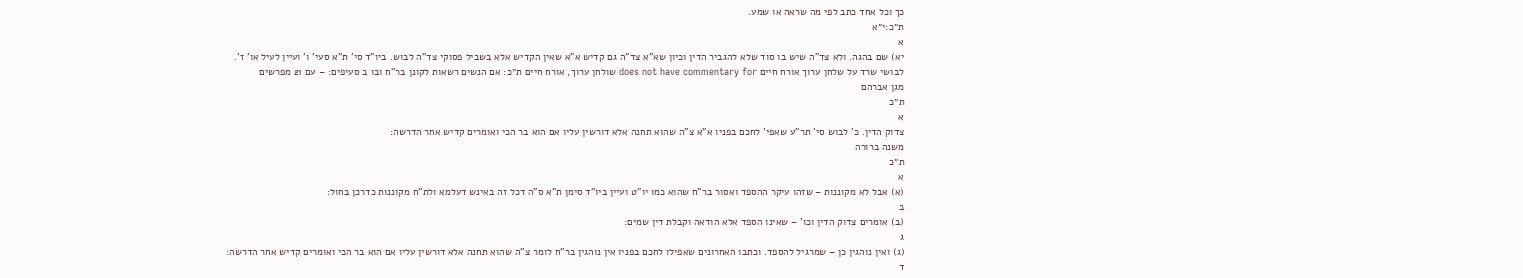כך וכל אחד כתב לפי מה שראה או שמע.
ת״כ:י״א
א
יא) שם בהגה. ולא צד"ה שיש בו סוד שלא להגביר הדין וכיון שא"א צד"ה גם קדיש א"א שאין הקדיש אלא בשביל פסוקי צד"ה לבוש. ביו"ד סי' ת"א סעי' ו' ועיין לעיל או' ז'.
לבושי שרד על שלחן ערוך אורח חיים does not have commentary for שולחן ערוך, אורח חיים ת״כ: אם הנשים רשאות לקונן בר"ח ובו ב סעיפים: – עם 21 מפרשים
מגן אברהם
ת״כ
א
צדוק הדין. כ' לבוש סי' תר"ע שאפי' לחכם בפניו א"א צ"ה שהוא תחנה אלא דורשין עליו אם הוא בר הכי ואומרים קדיש אחר הדרשה:
משנה ברורה
ת״כ
א
(א) אבל לא מקוננות – שזהו עיקר ההספד ואסור בר"ח שהוא כמו יו"ט ועיין ביו"ד סימן ת"א ס"ה דכל זה באינש דעלמא ולת"ח מקוננות כדרכן בחול:
ב
(ב) אומרים צדוק הדין וכו' – שאינו הספד אלא הודאה וקבלת דין שמים:
ג
(ג) ואין נוהגין כן – שמרגיל להספד. וכתבו האחרונים שאפילו לחכם בפניו אין נוהגין בר"ח לומר צ"ה שהוא תחנה אלא דורשין עליו אם הוא בר הכי ואומרים קדיש אחר הדרשה:
ד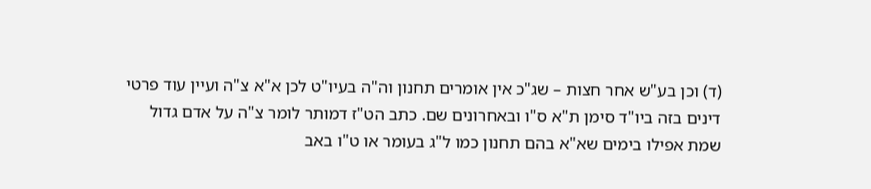(ד) וכן בע"ש אחר חצות – שג"כ אין אומרים תחנון וה"ה בעיו"ט לכן א"א צ"ה ועיין עוד פרטי דינים בזה ביו"ד סימן ת"א ס"ו ובאחרונים שם. כתב הט"ז דמותר לומר צ"ה על אדם גדול שמת אפילו בימים שא"א בהם תחנון כמו ל"ג בעומר או ט"ו באב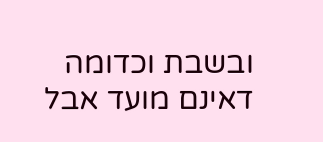ובשבת וכדומה דאינם מועד אבל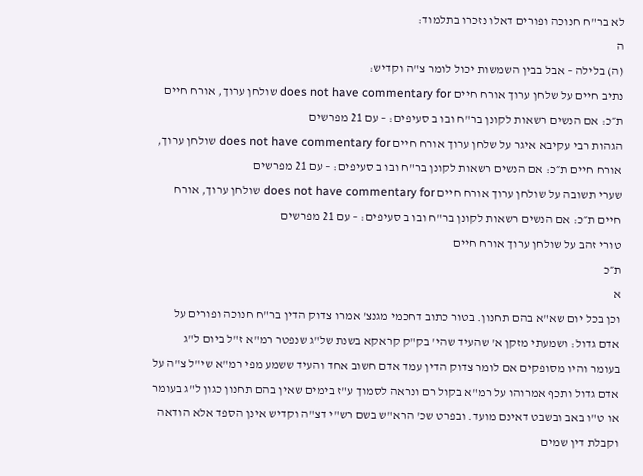לא בר"ח חנוכה ופורים דאלו נזכרו בתלמוד:
ה
(ה) בלילה – אבל בבין השמשות יכול לומר צ"ה וקדיש:
נתיב חיים על שלחן ערוך אורח חיים does not have commentary for שולחן ערוך, אורח חיים ת״כ: אם הנשים רשאות לקונן בר"ח ובו ב סעיפים: – עם 21 מפרשים
הגהות רבי עקיבא איגר על שלחן ערוך אורח חיים does not have commentary for שולחן ערוך, אורח חיים ת״כ: אם הנשים רשאות לקונן בר"ח ובו ב סעיפים: – עם 21 מפרשים
שערי תשובה על שולחן ערוך אורח חיים does not have commentary for שולחן ערוך, אורח חיים ת״כ: אם הנשים רשאות לקונן בר"ח ובו ב סעיפים: – עם 21 מפרשים
טורי זהב על שולחן ערוך אורח חיים
ת״כ
א
וכן בכל יום שא"א בהם תחנון. בטור כתוב דחכמי מגנצ' אמרו צדוק הדין בר"ח חנוכה ופורים על אדם גדול: ושמעתי מזקן א' שהעיד שהי' בק"ק קראקא בשנת של"ג שנפטר רמ"א ז"ל ביום ל"ג בעומר והיו מסופקים אם לומר צדוק הדין עמד אדם חשוב אחד והעיד ששמע מפי רמ"א שי"ל צ"ה על אדם גדול ותכף אמרוהו על רמ"א בקול רם ונראה לסמוך ע"ז בימים שאין בהם תחנון כגון ל"ג בעומר או ט"ו באב ובשבט דאינם מועד. ובפרט שכ' הרא"ש בשם רש"י דצ"ה וקדיש אינן הספד אלא הודאה וקבלת דין שמים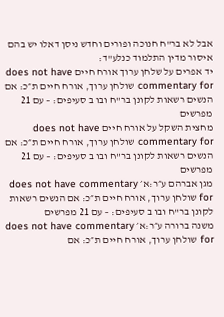אבל לא בר"ח חנוכה ופורים וחדש ניסן דאלו יש בהם איסור מדין התלמוד כנלע"ד:
יד אפרים על שלחן ערוך אורח חיים does not have commentary for שולחן ערוך, אורח חיים ת״כ: אם הנשים רשאות לקונן בר"ח ובו ב סעיפים: – עם 21 מפרשים
מחצית השקל על אורח חיים does not have commentary for שולחן ערוך, אורח חיים ת״כ: אם הנשים רשאות לקונן בר"ח ובו ב סעיפים: – עם 21 מפרשים
מגן אברהם ע״ר:א׳ does not have commentary for שולחן ערוך, אורח חיים ת״כ: אם הנשים רשאות לקונן בר"ח ובו ב סעיפים: – עם 21 מפרשים
משנה ברורה ע״ר:א׳ does not have commentary for שולחן ערוך, אורח חיים ת״כ: אם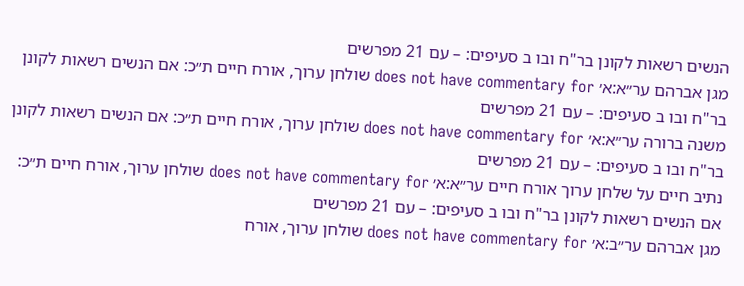הנשים רשאות לקונן בר"ח ובו ב סעיפים: – עם 21 מפרשים
מגן אברהם ער״א:א׳ does not have commentary for שולחן ערוך, אורח חיים ת״כ: אם הנשים רשאות לקונן בר"ח ובו ב סעיפים: – עם 21 מפרשים
משנה ברורה ער״א:א׳ does not have commentary for שולחן ערוך, אורח חיים ת״כ: אם הנשים רשאות לקונן בר"ח ובו ב סעיפים: – עם 21 מפרשים
נתיב חיים על שלחן ערוך אורח חיים ער״א:א׳ does not have commentary for שולחן ערוך, אורח חיים ת״כ: אם הנשים רשאות לקונן בר"ח ובו ב סעיפים: – עם 21 מפרשים
מגן אברהם ער״ב:א׳ does not have commentary for שולחן ערוך, אורח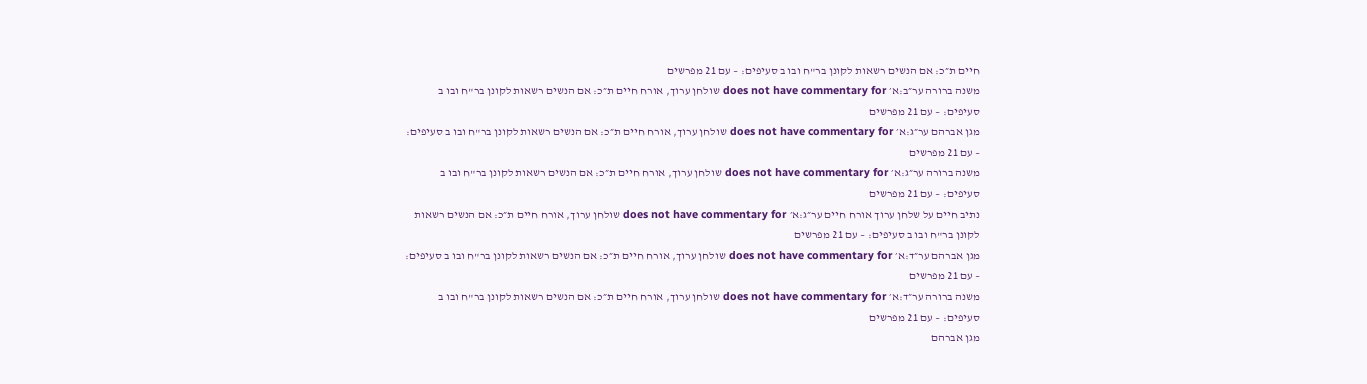חיים ת״כ: אם הנשים רשאות לקונן בר"ח ובו ב סעיפים: – עם 21 מפרשים
משנה ברורה ער״ב:א׳ does not have commentary for שולחן ערוך, אורח חיים ת״כ: אם הנשים רשאות לקונן בר"ח ובו ב סעיפים: – עם 21 מפרשים
מגן אברהם ער״ג:א׳ does not have commentary for שולחן ערוך, אורח חיים ת״כ: אם הנשים רשאות לקונן בר"ח ובו ב סעיפים: – עם 21 מפרשים
משנה ברורה ער״ג:א׳ does not have commentary for שולחן ערוך, אורח חיים ת״כ: אם הנשים רשאות לקונן בר"ח ובו ב סעיפים: – עם 21 מפרשים
נתיב חיים על שלחן ערוך אורח חיים ער״ג:א׳ does not have commentary for שולחן ערוך, אורח חיים ת״כ: אם הנשים רשאות לקונן בר"ח ובו ב סעיפים: – עם 21 מפרשים
מגן אברהם ער״ד:א׳ does not have commentary for שולחן ערוך, אורח חיים ת״כ: אם הנשים רשאות לקונן בר"ח ובו ב סעיפים: – עם 21 מפרשים
משנה ברורה ער״ד:א׳ does not have commentary for שולחן ערוך, אורח חיים ת״כ: אם הנשים רשאות לקונן בר"ח ובו ב סעיפים: – עם 21 מפרשים
מגן אברהם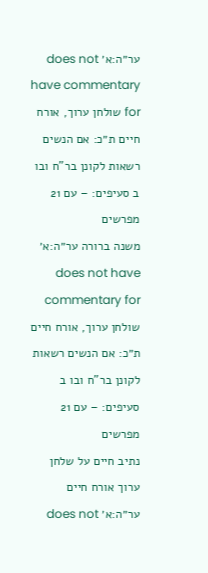ער״ה:א׳ does not have commentary for שולחן ערוך, אורח חיים ת״כ: אם הנשים רשאות לקונן בר"ח ובו ב סעיפים: – עם 21 מפרשים
משנה ברורה ער״ה:א׳ does not have commentary for שולחן ערוך, אורח חיים ת״כ: אם הנשים רשאות לקונן בר"ח ובו ב סעיפים: – עם 21 מפרשים
נתיב חיים על שלחן ערוך אורח חיים ער״ה:א׳ does not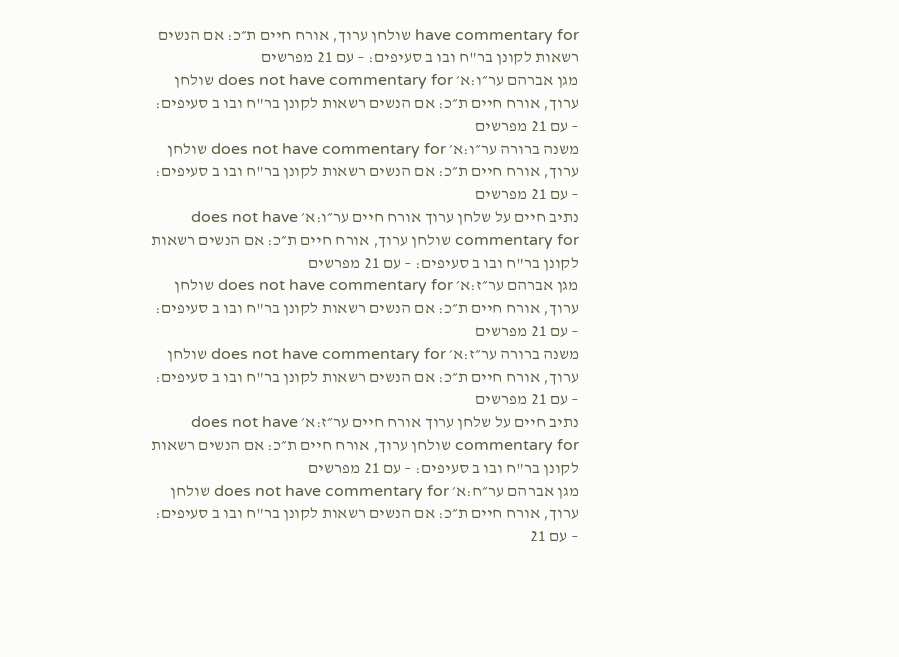have commentary for שולחן ערוך, אורח חיים ת״כ: אם הנשים רשאות לקונן בר"ח ובו ב סעיפים: – עם 21 מפרשים
מגן אברהם ער״ו:א׳ does not have commentary for שולחן ערוך, אורח חיים ת״כ: אם הנשים רשאות לקונן בר"ח ובו ב סעיפים: – עם 21 מפרשים
משנה ברורה ער״ו:א׳ does not have commentary for שולחן ערוך, אורח חיים ת״כ: אם הנשים רשאות לקונן בר"ח ובו ב סעיפים: – עם 21 מפרשים
נתיב חיים על שלחן ערוך אורח חיים ער״ו:א׳ does not have commentary for שולחן ערוך, אורח חיים ת״כ: אם הנשים רשאות לקונן בר"ח ובו ב סעיפים: – עם 21 מפרשים
מגן אברהם ער״ז:א׳ does not have commentary for שולחן ערוך, אורח חיים ת״כ: אם הנשים רשאות לקונן בר"ח ובו ב סעיפים: – עם 21 מפרשים
משנה ברורה ער״ז:א׳ does not have commentary for שולחן ערוך, אורח חיים ת״כ: אם הנשים רשאות לקונן בר"ח ובו ב סעיפים: – עם 21 מפרשים
נתיב חיים על שלחן ערוך אורח חיים ער״ז:א׳ does not have commentary for שולחן ערוך, אורח חיים ת״כ: אם הנשים רשאות לקונן בר"ח ובו ב סעיפים: – עם 21 מפרשים
מגן אברהם ער״ח:א׳ does not have commentary for שולחן ערוך, אורח חיים ת״כ: אם הנשים רשאות לקונן בר"ח ובו ב סעיפים: – עם 21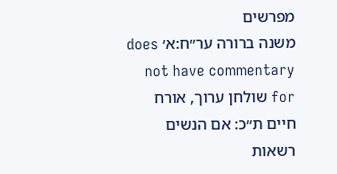מפרשים
משנה ברורה ער״ח:א׳ does not have commentary for שולחן ערוך, אורח חיים ת״כ: אם הנשים רשאות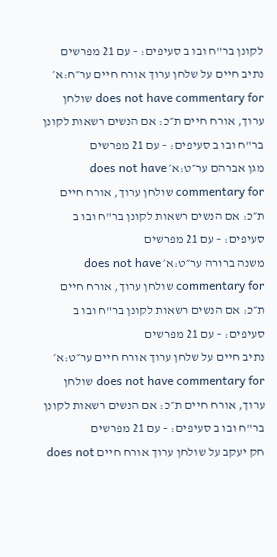לקונן בר"ח ובו ב סעיפים: – עם 21 מפרשים
נתיב חיים על שלחן ערוך אורח חיים ער״ח:א׳ does not have commentary for שולחן ערוך, אורח חיים ת״כ: אם הנשים רשאות לקונן בר"ח ובו ב סעיפים: – עם 21 מפרשים
מגן אברהם ער״ט:א׳ does not have commentary for שולחן ערוך, אורח חיים ת״כ: אם הנשים רשאות לקונן בר"ח ובו ב סעיפים: – עם 21 מפרשים
משנה ברורה ער״ט:א׳ does not have commentary for שולחן ערוך, אורח חיים ת״כ: אם הנשים רשאות לקונן בר"ח ובו ב סעיפים: – עם 21 מפרשים
נתיב חיים על שלחן ערוך אורח חיים ער״ט:א׳ does not have commentary for שולחן ערוך, אורח חיים ת״כ: אם הנשים רשאות לקונן בר"ח ובו ב סעיפים: – עם 21 מפרשים
חק יעקב על שולחן ערוך אורח חיים does not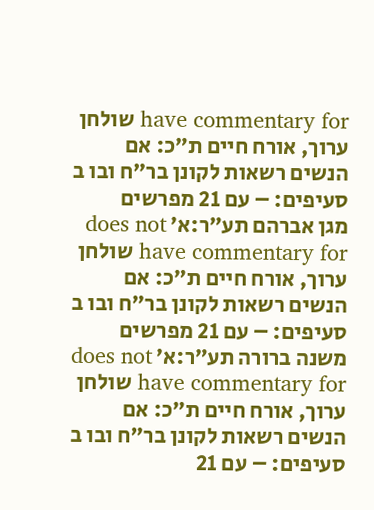have commentary for שולחן ערוך, אורח חיים ת״כ: אם הנשים רשאות לקונן בר"ח ובו ב סעיפים: – עם 21 מפרשים
מגן אברהם תע״ר:א׳ does not have commentary for שולחן ערוך, אורח חיים ת״כ: אם הנשים רשאות לקונן בר"ח ובו ב סעיפים: – עם 21 מפרשים
משנה ברורה תע״ר:א׳ does not have commentary for שולחן ערוך, אורח חיים ת״כ: אם הנשים רשאות לקונן בר"ח ובו ב סעיפים: – עם 21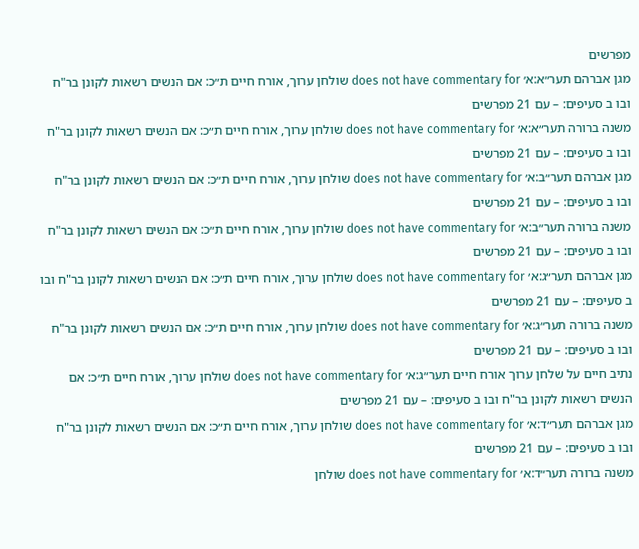מפרשים
מגן אברהם תער״א:א׳ does not have commentary for שולחן ערוך, אורח חיים ת״כ: אם הנשים רשאות לקונן בר"ח ובו ב סעיפים: – עם 21 מפרשים
משנה ברורה תער״א:א׳ does not have commentary for שולחן ערוך, אורח חיים ת״כ: אם הנשים רשאות לקונן בר"ח ובו ב סעיפים: – עם 21 מפרשים
מגן אברהם תער״ב:א׳ does not have commentary for שולחן ערוך, אורח חיים ת״כ: אם הנשים רשאות לקונן בר"ח ובו ב סעיפים: – עם 21 מפרשים
משנה ברורה תער״ב:א׳ does not have commentary for שולחן ערוך, אורח חיים ת״כ: אם הנשים רשאות לקונן בר"ח ובו ב סעיפים: – עם 21 מפרשים
מגן אברהם תער״ג:א׳ does not have commentary for שולחן ערוך, אורח חיים ת״כ: אם הנשים רשאות לקונן בר"ח ובו ב סעיפים: – עם 21 מפרשים
משנה ברורה תער״ג:א׳ does not have commentary for שולחן ערוך, אורח חיים ת״כ: אם הנשים רשאות לקונן בר"ח ובו ב סעיפים: – עם 21 מפרשים
נתיב חיים על שלחן ערוך אורח חיים תער״ג:א׳ does not have commentary for שולחן ערוך, אורח חיים ת״כ: אם הנשים רשאות לקונן בר"ח ובו ב סעיפים: – עם 21 מפרשים
מגן אברהם תער״ד:א׳ does not have commentary for שולחן ערוך, אורח חיים ת״כ: אם הנשים רשאות לקונן בר"ח ובו ב סעיפים: – עם 21 מפרשים
משנה ברורה תער״ד:א׳ does not have commentary for שולחן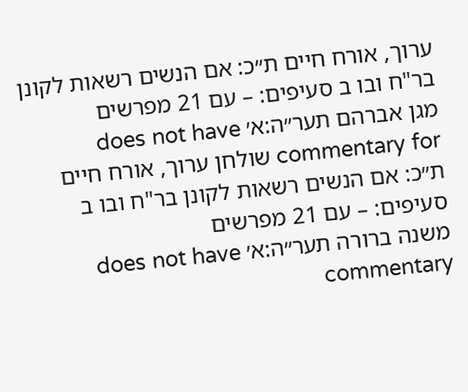ערוך, אורח חיים ת״כ: אם הנשים רשאות לקונן בר"ח ובו ב סעיפים: – עם 21 מפרשים
מגן אברהם תער״ה:א׳ does not have commentary for שולחן ערוך, אורח חיים ת״כ: אם הנשים רשאות לקונן בר"ח ובו ב סעיפים: – עם 21 מפרשים
משנה ברורה תער״ה:א׳ does not have commentary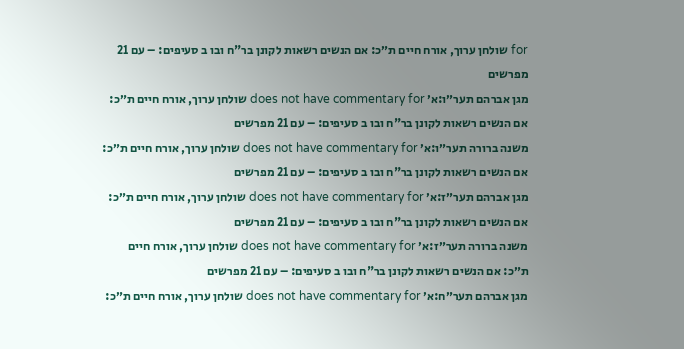for שולחן ערוך, אורח חיים ת״כ: אם הנשים רשאות לקונן בר"ח ובו ב סעיפים: – עם 21 מפרשים
מגן אברהם תער״ו:א׳ does not have commentary for שולחן ערוך, אורח חיים ת״כ: אם הנשים רשאות לקונן בר"ח ובו ב סעיפים: – עם 21 מפרשים
משנה ברורה תער״ו:א׳ does not have commentary for שולחן ערוך, אורח חיים ת״כ: אם הנשים רשאות לקונן בר"ח ובו ב סעיפים: – עם 21 מפרשים
מגן אברהם תער״ז:א׳ does not have commentary for שולחן ערוך, אורח חיים ת״כ: אם הנשים רשאות לקונן בר"ח ובו ב סעיפים: – עם 21 מפרשים
משנה ברורה תער״ז:א׳ does not have commentary for שולחן ערוך, אורח חיים ת״כ: אם הנשים רשאות לקונן בר"ח ובו ב סעיפים: – עם 21 מפרשים
מגן אברהם תער״ח:א׳ does not have commentary for שולחן ערוך, אורח חיים ת״כ: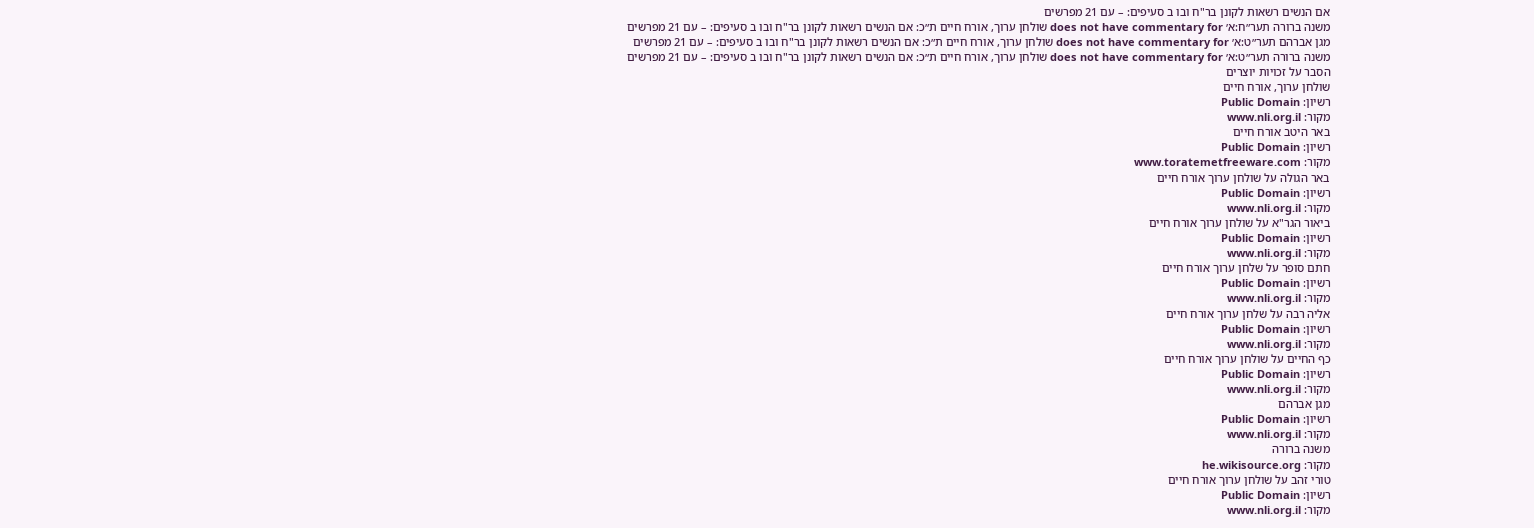אם הנשים רשאות לקונן בר"ח ובו ב סעיפים: – עם 21 מפרשים
משנה ברורה תער״ח:א׳ does not have commentary for שולחן ערוך, אורח חיים ת״כ: אם הנשים רשאות לקונן בר"ח ובו ב סעיפים: – עם 21 מפרשים
מגן אברהם תער״ט:א׳ does not have commentary for שולחן ערוך, אורח חיים ת״כ: אם הנשים רשאות לקונן בר"ח ובו ב סעיפים: – עם 21 מפרשים
משנה ברורה תער״ט:א׳ does not have commentary for שולחן ערוך, אורח חיים ת״כ: אם הנשים רשאות לקונן בר"ח ובו ב סעיפים: – עם 21 מפרשים
הסבר על זכויות יוצרים
שולחן ערוך, אורח חיים
רשיון: Public Domain
מקור: www.nli.org.il
באר היטב אורח חיים
רשיון: Public Domain
מקור: www.toratemetfreeware.com
באר הגולה על שולחן ערוך אורח חיים
רשיון: Public Domain
מקור: www.nli.org.il
ביאור הגר"א על שולחן ערוך אורח חיים
רשיון: Public Domain
מקור: www.nli.org.il
חתם סופר על שלחן ערוך אורח חיים
רשיון: Public Domain
מקור: www.nli.org.il
אליה רבה על שלחן ערוך אורח חיים
רשיון: Public Domain
מקור: www.nli.org.il
כף החיים על שולחן ערוך אורח חיים
רשיון: Public Domain
מקור: www.nli.org.il
מגן אברהם
רשיון: Public Domain
מקור: www.nli.org.il
משנה ברורה
מקור: he.wikisource.org
טורי זהב על שולחן ערוך אורח חיים
רשיון: Public Domain
מקור: www.nli.org.il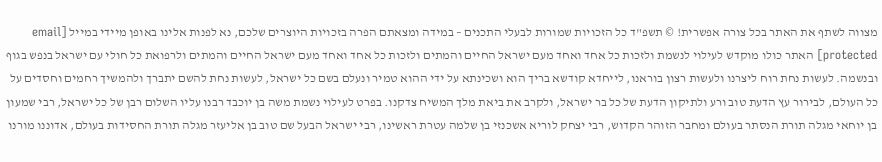מצווה לשתף את האתר בכל צורה אפשרית! © תשפ"ד כל הזכויות שמורות לבעלי התכנים – במידה ומצאתם הפרה בזכויות היוצרים שלכם, נא לפנות אלינו באופן מיידי במייל [email protected] האתר כולו מוקדש לעילוי לנשמת ולזכות כל אחד ואחד מעם ישראל החיים והמתים ולזכות כל אחד ואחד מעם ישראל החיים והמתים ולרפואת כל חולי עם ישראל בנפש בגוף ובנשמה. לעשות נחת רוח ליצרנו ולעשות רצון בוראנו, לייחדא קודשא בריך הוא ושכינתא על ידי ההוא טמיר ונעלם בשם כל ישראל, לעשות נחת להשם יתברך ולהמשיך רחמים וחסדים על כל העולם, לבירור עץ הדעת טוב ורע ולתיקון הדעת של כל בר ישראל, ולקרב את ביאת מלך המשיח צדקנו. בפרט לעילוי נשמת משה בן יוכבד רבנו עליו השלום רבן של כל ישראל, רבי שמעון בן יוחאי מגלה תורת הנסתר בעולם ומחבר הזוהר הקדוש, רבי יצחק לוריא אשכנזי בן שלמה עטרת ראשינו, רבי ישראל הבעל שם טוב בן אליעזר מגלה תורת החסידות בעולם, אדוננו מורנו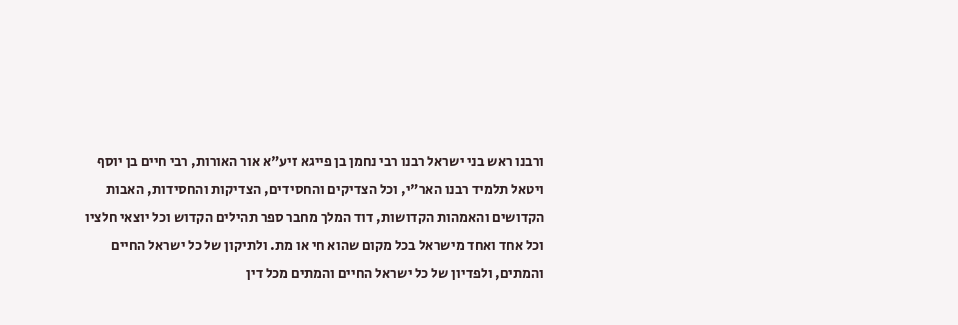ורבנו ראש בני ישראל רבנו רבי נחמן בן פייגא זיע"א אור האורות, רבי חיים בן יוסף ויטאל תלמיד רבנו האר"י, וכל הצדיקים והחסידים, הצדיקות והחסידות, האבות הקדושים והאמהות הקדושות, דוד המלך מחבר ספר תהילים הקדוש וכל יוצאי חלציו וכל אחד ואחד מישראל בכל מקום שהוא חי או מת. ולתיקון של כל ישראל החיים והמתים, ולפדיון של כל ישראל החיים והמתים מכל דין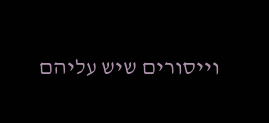וייסורים שיש עליהם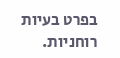בפרט בעיות רוחניות.